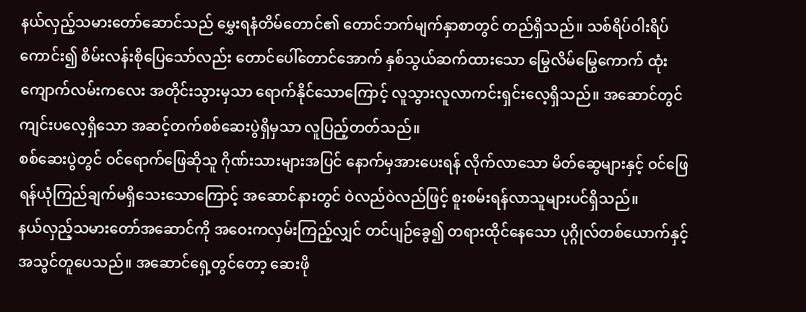နယ်လှည့်သမားတော်ဆောင်သည် မွှေးရနံတိမ်တောင်၏ တောင်ဘက်မျက်နှာစာတွင် တည်ရှိသည်။ သစ်ရိပ်ဝါးရိပ်ကောင်း၍ စိမ်းလန်းစိုပြေသော်လည်း တောင်ပေါ်တောင်အောက် နှစ်သွယ်ဆက်ထားသော မြွေလိမ်မြွေကောက် ထုံးကျောက်လမ်းကလေး အတိုင်းသွားမှသာ ရောက်နိုင်သောကြောင့် လူသွားလူလာကင်းရှင်းလေ့ရှိသည်။ အဆောင်တွင်ကျင်းပလေ့ရှိသော အဆင့်တက်စစ်ဆေးပွဲရှိမှသာ လူပြည့်တတ်သည်။
စစ်ဆေးပွဲတွင် ဝင်ရောက်ဖြေဆိုသူ ဂိုဏ်းသားများအပြင် နောက်မှအားပေးရန် လိုက်လာသော မိတ်ဆွေများနှင့် ဝင်ဖြေရန်ယုံကြည်ချက်မရှိသေးသောကြောင့် အဆောင်နားတွင် ဝဲလည်ဝဲလည်ဖြင့် စူးစမ်းရန်လာသူများပင်ရှိသည်။
နယ်လှည့်သမားတော်အဆောင်ကို အဝေးကလှမ်းကြည့်လျှင် တင်ပျဉ်ခွေ၍ တရားထိုင်နေသော ပုဂ္ဂိုလ်တစ်ယောက်နှင့် အသွင်တူပေသည်။ အဆောင်ရှေ့တွင်တော့ ဆေးဖို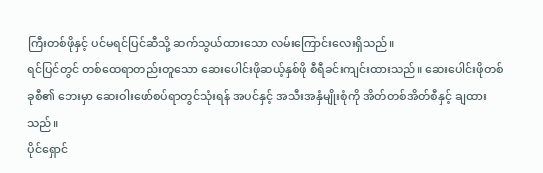ကြီးတစ်ဖိုနှင့် ပင်မရင်ပြင်ဆီသို့ ဆက်သွယ်ထားသော လမ်းကြောင်းလေးရှိသည်။
ရင်ပြင်တွင် တစ်ထေရာတည်းတူသော ဆေးပေါင်းဖိုဆယ့်နှစ်ဖို စီရီခင်းကျင်းထားသည်။ ဆေးပေါင်းဖိုတစ်ခုစီ၏ ဘေးမှာ ဆေးဝါးဖော်စပ်ရာတွင်သုံးရန် အပင်နှင့် အသီးအနှံမျိုးစုံကို အိတ်တစ်အိတ်စီနှင့် ချထားသည်။
ပိုင်ရှောင်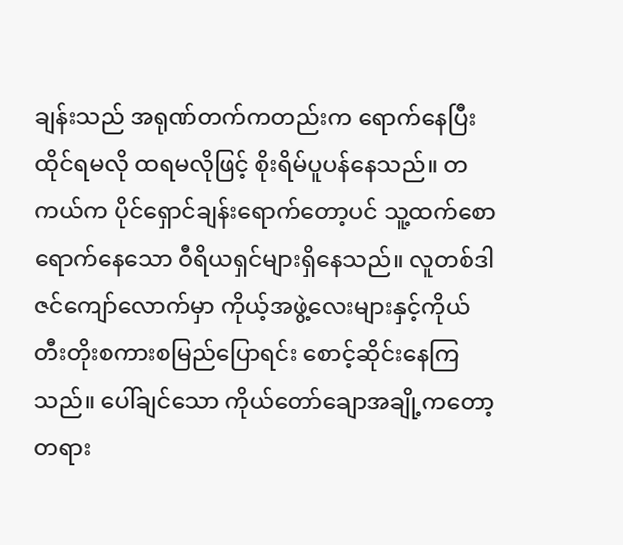ချန်းသည် အရုဏ်တက်ကတည်းက ရောက်နေပြီး ထိုင်ရမလို ထရမလိုဖြင့် စိုးရိမ်ပူပန်နေသည်။ တကယ်က ပိုင်ရှောင်ချန်းရောက်တော့ပင် သူ့ထက်စောရောက်နေသော ဝီရိယရှင်များရှိနေသည်။ လူတစ်ဒါဇင်ကျော်လောက်မှာ ကိုယ့်အဖွဲ့လေးများနှင့်ကိုယ် တီးတိုးစကားစမြည်ပြောရင်း စောင့်ဆိုင်းနေကြသည်။ ပေါ်ချင်သော ကိုယ်တော်ချောအချို့ကတော့ တရား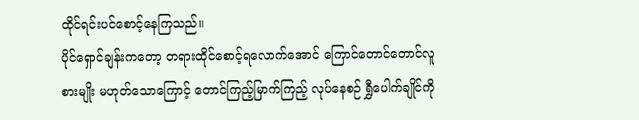ထိုင်ရင်းပင်စောင့်နေကြသည်။
ပိုင်ရှောင်ချန်းကတော့ တရားထိုင်စောင့်ရလောက်အောင် ကြောင်တောင်တောင်လူစားမျိုး မဟုတ်သောကြောင့် တောင်ကြည့်မြာက်ကြည့် လုပ်နေစဉ် ရွှီပေါက်ချိုင်ကို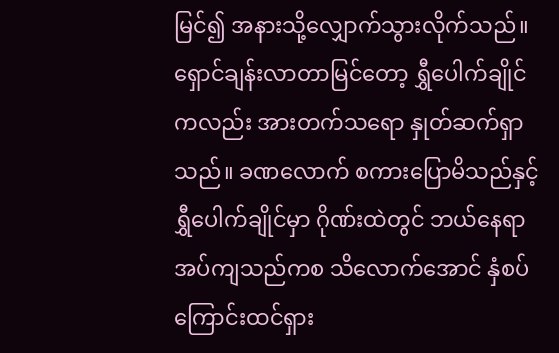မြင်၍ အနားသို့လျှောက်သွားလိုက်သည်။ ရှောင်ချန်းလာတာမြင်တော့ ရွှီပေါက်ချိုင်ကလည်း အားတက်သရော နှုတ်ဆက်ရှာသည်။ ခဏလောက် စကားပြောမိသည်နှင့် ရွှီပေါက်ချိုင်မှာ ဂိုဏ်းထဲတွင် ဘယ်နေရာအပ်ကျသည်ကစ သိလောက်အောင် နှံစပ်ကြောင်းထင်ရှား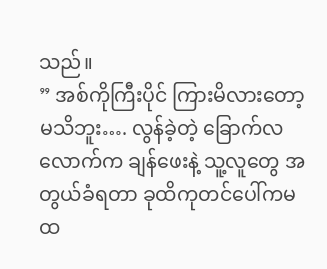သည်။
” အစ်ကိုကြီးပိုင် ကြားမိလားတော့မသိဘူး…. လွန်ခဲ့တဲ့ ခြောက်လလောက်က ချန်ဖေးနဲ့ သူ့လူတွေ အတွယ်ခံရတာ ခုထိကုတင်ပေါ်ကမထ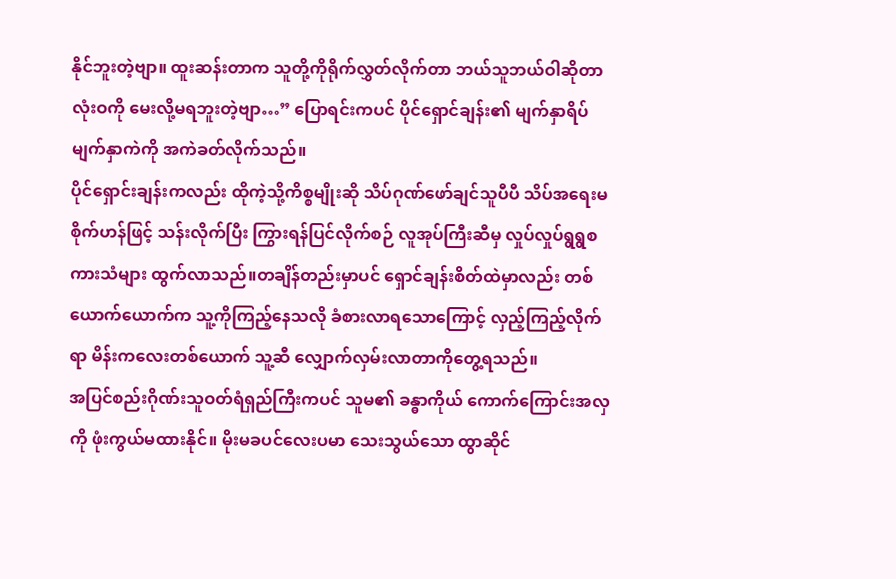နိုင်ဘူးတဲ့ဗျာ။ ထူးဆန်းတာက သူတို့ကိုရိုက်လွှတ်လိုက်တာ ဘယ်သူဘယ်ဝါဆိုတာ လုံးဝကို မေးလို့မရဘူးတဲ့ဗျာ…” ပြောရင်းကပင် ပိုင်ရှောင်ချန်း၏ မျက်နှာရိပ်မျက်နှာကဲကို အကဲခတ်လိုက်သည်။
ပိုင်ရှောင်းချန်းကလည်း ထိုကဲ့သို့ကိစ္စမျိုးဆို သိပ်ဂုဏ်ဖော်ချင်သူပီပီ သိပ်အရေးမစိုက်ဟန်ဖြင့် သန်းလိုက်ပြီး ကြွားရန်ပြင်လိုက်စဉ် လူအုပ်ကြီးဆီမှ လှုပ်လှုပ်ရွရွစကားသံများ ထွက်လာသည်။တချိန်တည်းမှာပင် ရှောင်ချန်းစိတ်ထဲမှာလည်း တစ်ယောက်ယောက်က သူ့ကိုကြည့်နေသလို ခံစားလာရသောကြောင့် လှည့်ကြည့်လိုက်ရာ မိန်းကလေးတစ်ယောက် သူ့ဆီ လျှောက်လှမ်းလာတာကိုတွေ့ရသည်။
အပြင်စည်းဂိုဏ်းသူဝတ်ရံရှည်ကြီးကပင် သူမ၏ ခန္ဓာကိုယ် ကောက်ကြောင်းအလှကို ဖုံးကွယ်မထားနိုင်။ မိုးမခပင်လေးပမာ သေးသွယ်သော ထွာဆိုင်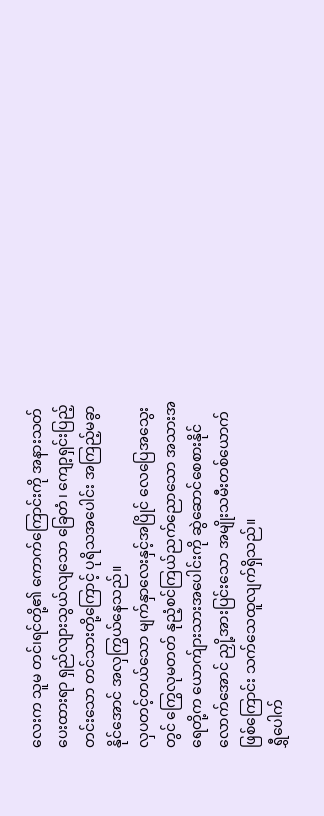လေးက သူမ တင်၊ရင်တို့၏ ကောက်ကြောင်းကို အနားသတ်ပေးထားရာ ရှည်လျားသွယ်လျသော ခြေတံ၊ ကျော့ရှင်းပြည့်တင်းသော တင်သားတို့ကြောင့် ပုရိသအပေါင်း အကြည့်မခွာနိုင်အောင် အလှကြွယ်နေသည်။
လှပတင့်တယ်သော မျက်နှာလေးနှင့်အပြိုင် လေပြေအသွေးတွင် ကြွေလုမတတ် နုညံ့စင်ကြယ်ညက်ညောသော အသားအရေတို့က ယောက်ျားသားအပေါင်းကို ဆွဲဆောင်စေစားနိုင်လောက်အောင် ညှို့အားပြင်းသော အမျိုးသမီးတစ်ယောက်ဖြစ်ကြောင်း သက်သေထူလျက်ရှိသည်။
ရွှီပေါက်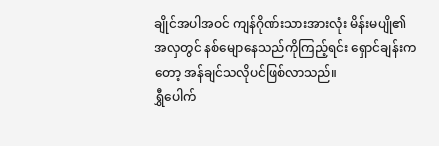ချိုင်အပါအဝင် ကျန်ဂိုဏ်းသားအားလုံး မိန်းမပျို၏ အလှတွင် နစ်မျောနေသည်ကိုကြည့်ရင်း ရှောင်ချန်းကတော့ အန်ချင်သလိုပင်ဖြစ်လာသည်။
ရွှီပေါက်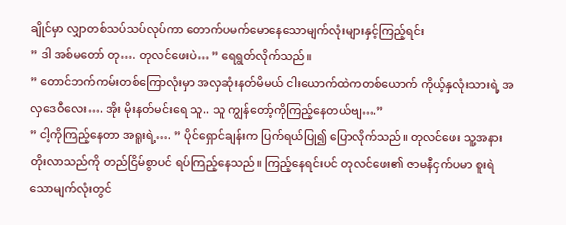ချိုင်မှာ လျှာတစ်သပ်သပ်လုပ်ကာ တောက်ပမက်မောနေသောမျက်လုံးများနှင့်ကြည့်ရင်း
” ဒါ အစ်မတော် တု…. တုလင်ဖေးပဲ… ” ရေရွတ်လိုက်သည်။
” တောင်ဘက်ကမ်းတစ်ကြောလုံးမှာ အလှဆုံးနတ်မိမယ် ငါးယောက်ထဲကတစ်ယောက် ကိုယ့်နှလုံးသားရဲ့ အလှဒေဝီလေး…. အိုး မိုးနတ်မင်းရေ သူ.. သူ ကျွန်တော့်ကိုကြည့်နေတယ်ဗျ….”
” ငါ့ကိုကြည့်နေတာ အရူးရဲ့…. ” ပိုင်ရှောင်ချန်းက ပြက်ရယ်ပြု၍ ပြောလိုက်သည်။ တုလင်ဖေး သူ့အနားတိုးလာသည်ကို တည်ငြိမ်စွာပင် ရပ်ကြည့်နေသည်။ ကြည့်နေရင်းပင် တုလင်ဖေး၏ ဇာမနီငှက်ပမာ စူးရဲသောမျက်လုံးတွင်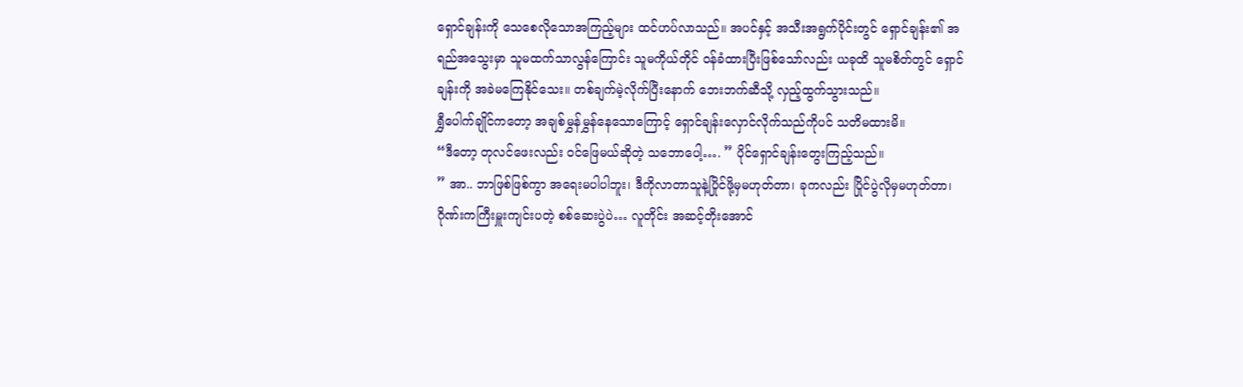ရှောင်ချန်းကို သေစေလိုသောအကြည့်များ ထင်ဟပ်လာသည်။ အပင်နှင့် အသီးအရွက်ပိုင်းတွင် ရှောင်ချန်း၏ အရည်အသွေးမှာ သူမထက်သာလွန်ကြောင်း သူမကိုယ်တိုင် ဝန်ခံထားပြီးဖြစ်သော်လည်း ယခုထိ သူမစိတ်တွင် ရှောင်ချန်းကို အခဲမကြေနိုင်သေး။ တစ်ချက်မဲ့လိုက်ပြီးနောက် ဘေးဘက်ဆီသို့ လှည့်ထွက်သွားသည်။
ရွှီပေါက်ချိုင်ကတော့ အချစ်မွှန်မွှန်နေသောကြောင့် ရှောင်ချန်းလှောင်လိုက်သည်ကိုပင် သတိမထားမိ။
“ဒီတော့ တုလင်ဖေးလည်း ဝင်ဖြေမယ်ဆိုတဲ့ သဘောပေါ့…. ” ပိုင်ရှောင်ချန်းတွေးကြည့်သည်။
” အာ.. ဘာဖြစ်ဖြစ်ကွာ အရေးမပါပါဘူး၊ ဒီကိုလာတာသူနဲ့ပြိုင်ဖို့မှမဟုတ်တာ၊ ခုကလည်း ပြိုင်ပွဲလိုမှမဟုတ်တာ၊ ဂိုဏ်းကကြီးမှူးကျင်းပတဲ့ စစ်ဆေးပွဲပဲ… လူတိုင်း အဆင့်တိုးအောင်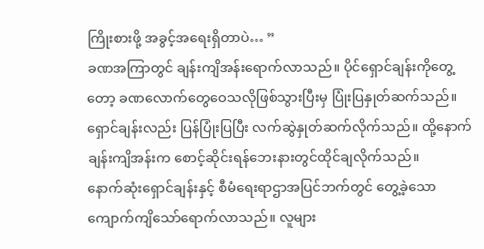ကြိုးစားဖို့ အခွင့်အရေးရှိတာပဲ… ”
ခဏအကြာတွင် ချန်းကျိအန်းရောက်လာသည်။ ပိုင်ရှောင်ချန်းကိုတွေ့တော့ ခဏလောက်တွေဝေသလိုဖြစ်သွားပြီးမှ ပြုံးပြနှုတ်ဆက်သည်။ ရှောင်ချန်းလည်း ပြန်ပြုံးပြပြီး လက်ဆွဲနှုတ်ဆက်လိုက်သည်။ ထို့နောက် ချန်းကျိအန်းက စောင့်ဆိုင်းရန်ဘေးနားတွင်ထိုင်ချလိုက်သည်။
နောက်ဆုံးရှောင်ချန်းနှင့် စီမံရေးရာဌာအပြင်ဘက်တွင် တွေ့ခဲ့သော ကျောက်ကျိသော်ရောက်လာသည်။ လူများ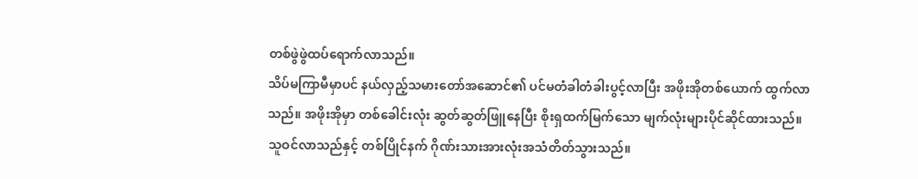တစ်ဖွဲဖွဲထပ်ရောက်လာသည်။
သိပ်မကြာမီမှာပင် နယ်လှည့်သမားတော်အဆောင်၏ ပင်မတံခါတံခါးပွင့်လာပြီး အဖိုးအိုတစ်ယောက် ထွက်လာသည်။ အဖိုးအိုမှာ တစ်ခေါင်းလုံး ဆွတ်ဆွတ်ဖြူနေပြီး စိုးရှထက်မြက်သော မျက်လုံးများပိုင်ဆိုင်ထားသည်။သူဝင်လာသည်နှင့် တစ်ပြိုင်နက် ဂိုဏ်းသားအားလုံးအသံတိတ်သွားသည်။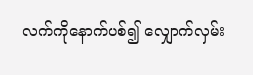လက်ကိုနောက်ပစ်၍ လျှောက်လှမ်း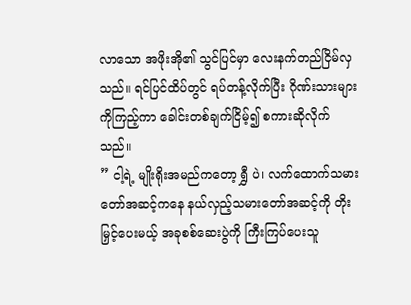လာသော အဖိုးအို၏ သွင်ပြင်မှာ လေးနက်တည်ငြိမ်လှသည်။ ရင်ပြင်ထိပ်တွင် ရပ်တန့်လိုက်ပြီး ဂိုဏ်းသားများကိုကြည့်ကာ ခေါင်းတစ်ချက်ငြိမ့်၍ စကားဆိုလိုက်သည်။
” ငါ့ရဲ့ မျိုးရိုးအမည်ကတော့ ရွှီ ပဲ၊ လက်ထောက်သမားတော်အဆင့်ကနေ နယ်လှည့်သမားတော်အဆင့်ကို တိုးမြှင့်ပေးမယ့် အခုစစ်ဆေးပွဲကို ကြီးကြပ်ပေးသူ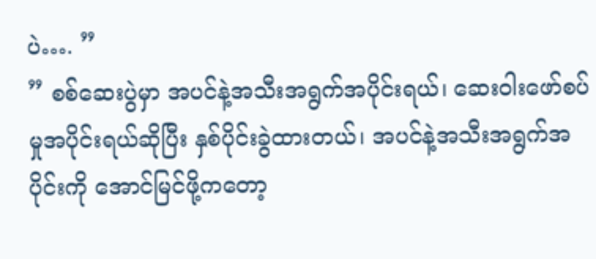ပဲ…. ”
” စစ်ဆေးပွဲမှာ အပင်နဲ့အသီးအရွက်အပိုင်းရယ်၊ ဆေးဝါးဖော်စပ်မှုအပိုင်းရယ်ဆိုပြီး နှစ်ပိုင်းခွဲထားတယ်၊ အပင်နဲ့အသီးအရွက်အပိုင်းကို အောင်မြင်ဖို့ကတော့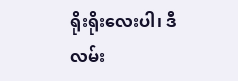ရိုးရိုးလေးပါ၊ ဒီလမ်း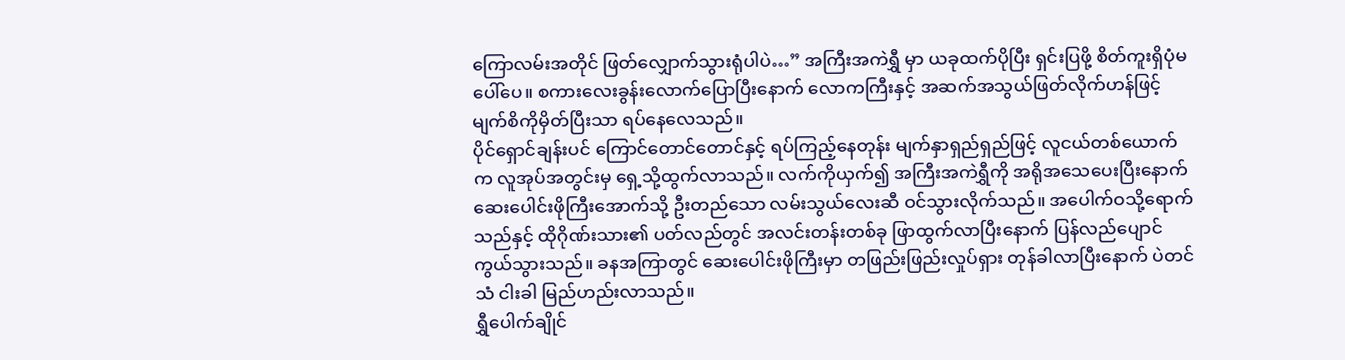ကြောလမ်းအတိုင် ဖြတ်လျှောက်သွားရုံပါပဲ…” အကြီးအကဲရွှီ မှာ ယခုထက်ပိုပြီး ရှင်းပြဖို့ စိတ်ကူးရှိပုံမပေါ်ပေ။ စကားလေးခွန်းလောက်ပြောပြီးနောက် လောကကြီးနှင့် အဆက်အသွယ်ဖြတ်လိုက်ဟန်ဖြင့် မျက်စိကိုမှိတ်ပြီးသာ ရပ်နေလေသည်။
ပိုင်ရှောင်ချန်းပင် ကြောင်တောင်တောင်နှင့် ရပ်ကြည့်နေတုန်း မျက်နှာရှည်ရှည်ဖြင့် လူငယ်တစ်ယောက်က လူအုပ်အတွင်းမှ ရှေ့သို့ထွက်လာသည်။ လက်ကိုယှက်၍ အကြီးအကဲရွှီကို အရိုအသေပေးပြီးနောက် ဆေးပေါင်းဖိုကြီးအောက်သို့ ဦးတည်သော လမ်းသွယ်လေးဆီ ဝင်သွားလိုက်သည်။ အပေါက်ဝသို့ရောက်သည်နှင့် ထိုဂိုဏ်းသား၏ ပတ်လည်တွင် အလင်းတန်းတစ်ခု ဖြာထွက်လာပြီးနောက် ပြန်လည်ပျောင်ကွယ်သွားသည်။ ခနအကြာတွင် ဆေးပေါင်းဖိုကြီးမှာ တဖြည်းဖြည်းလှုပ်ရှား တုန်ခါလာပြီးနောက် ပဲတင်သံ ငါးခါ မြည်ဟည်းလာသည်။
ရွှီပေါက်ချိုင်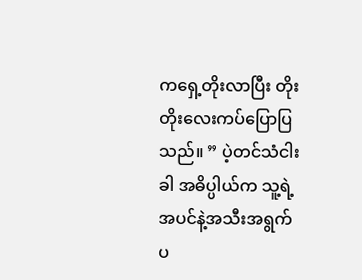ကရှေ့တိုးလာပြီး တိုးတိုးလေးကပ်ပြောပြသည်။ ” ပဲ့တင်သံငါးခါ အဓိပ္ပါယ်က သူ့ရဲ့ အပင်နဲ့အသီးအရွက် ပ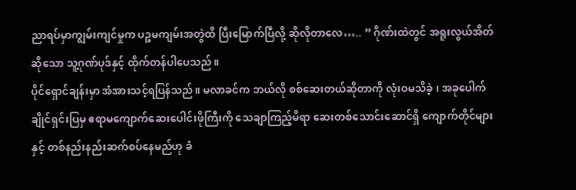ညာရပ်မှာကျွမ်းကျင်မှုက ပဉ္စမကျမ်းအတွဲထိ ပြီးမြောက်ပြီလို့ ဆိုလိုတာလေ….. ” ဂိုဏ်းထဲတွင် အရူးလွယ်အိတ်ဆိုသော သူ့ဂုဏ်ပုဒ်နှင့် ထိုက်တန်ပါပေသည်။
ပိုင်ရှောင်ချန်းမှာ အံအားသင့်ရပြန်သည်။ မလာခင်က ဘယ်လို စစ်ဆေးတယ်ဆိုတာကို လုံးဝမသိခဲ့၊ အခုပေါက်ချိုင်ရှင်းပြမှ ဧရာမကျောက်ဆေးပေါင်းဖိုကြီးကို သေချာကြည့်မိရာ ဆေးတစ်သောင်းဆောင်ရှိ ကျောက်တိုင်များနှင့် တစ်နည်းနည်းဆက်စပ်နေမည်ဟု ခံ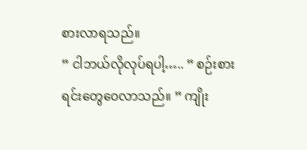စားလာရသည်။
” ငါဘယ်လိုလုပ်ရပါ့….. ” စဉ်းစားရင်းတွေဝေလာသည်။ ” ကျိုး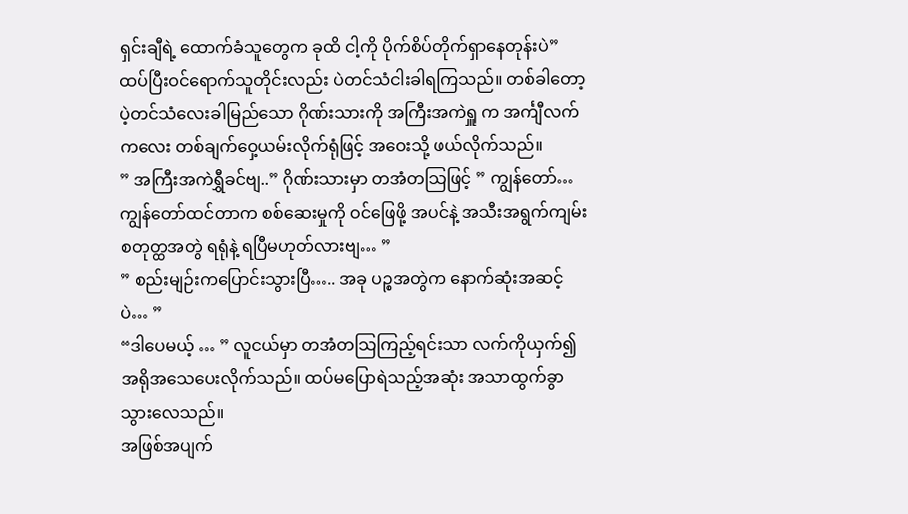ရှင်းချီရဲ့ ထောက်ခံသူတွေက ခုထိ ငါ့ကို ပိုက်စိပ်တိုက်ရှာနေတုန်းပဲ”
ထပ်ပြီးဝင်ရောက်သူတိုင်းလည်း ပဲတင်သံငါးခါရကြသည်။ တစ်ခါတော့ ပဲ့တင်သံလေးခါမြည်သော ဂိုဏ်းသားကို အကြီးအကဲရှူ က အင်္ကျီလက်ကလေး တစ်ချက်ဝှေ့ယမ်းလိုက်ရုံဖြင့် အဝေးသို့ ဖယ်လိုက်သည်။
” အကြီးအကဲရွှီခင်ဗျ..” ဂိုဏ်းသားမှာ တအံတသြဖြင့် ” ကျွန်တော်… ကျွန်တော်ထင်တာက စစ်ဆေးမှုကို ဝင်ဖြေဖို့ အပင်နဲ့ အသီးအရွက်ကျမ်း စတုတ္ထအတွဲ ရရုံနဲ့ ရပြီမဟုတ်လားဗျ… ”
” စည်းမျဉ်းကပြောင်းသွားပြီ….. အခု ပဉ္စအတွဲက နောက်ဆုံးအဆင့်ပဲ… ”
“ဒါပေမယ့် … ” လူငယ်မှာ တအံတသြကြည့်ရင်းသာ လက်ကိုယှက်၍ အရိုအသေပေးလိုက်သည်။ ထပ်မပြောရဲသည့်အဆုံး အသာထွက်ခွာသွားလေသည်။
အဖြစ်အပျက်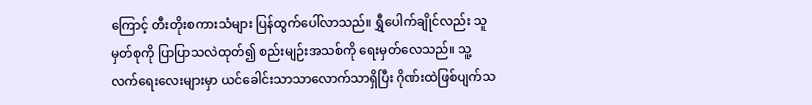ကြောင့် တီးတိုးစကားသံများ ပြန်ထွက်ပေါ်လာသည်။ ရွှီပေါက်ချိုင်လည်း သူမှတ်စုကို ပြာပြာသလဲထုတ်၍ စည်းမျဉ်းအသစ်ကို ရေးမှတ်လေသည်။ သူ့လက်ရေးလေးများမှာ ယင်ခေါင်းသာသာလောက်သာရှိပြီး ဂိုဏ်းထဲဖြစ်ပျက်သ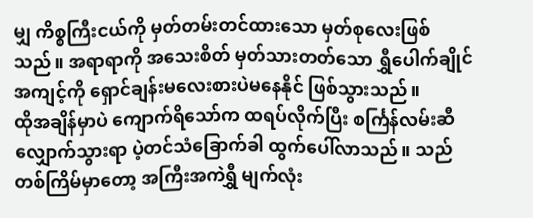မျှ ကိစ္စကြီးငယ်ကို မှတ်တမ်းတင်ထားသော မှတ်စုလေးဖြစ်သည်။ အရာရာကို အသေးစိတ် မှတ်သားတတ်သော ရွှီပေါက်ချိုင် အကျင့်ကို ရှောင်ချန်းမလေးစားပဲမနေနိုင် ဖြစ်သွားသည်။
ထိုအချိန်မှာပဲ ကျောက်ရိသော်က ထရပ်လိုက်ပြီး စင်္ကြန်လမ်းဆီလျှောက်သွားရာ ပဲ့တင်သံခြောက်ခါ ထွက်ပေါ်လာသည်။ သည်တစ်ကြိမ်မှာတော့ အကြီးအကဲရွှီ မျက်လုံး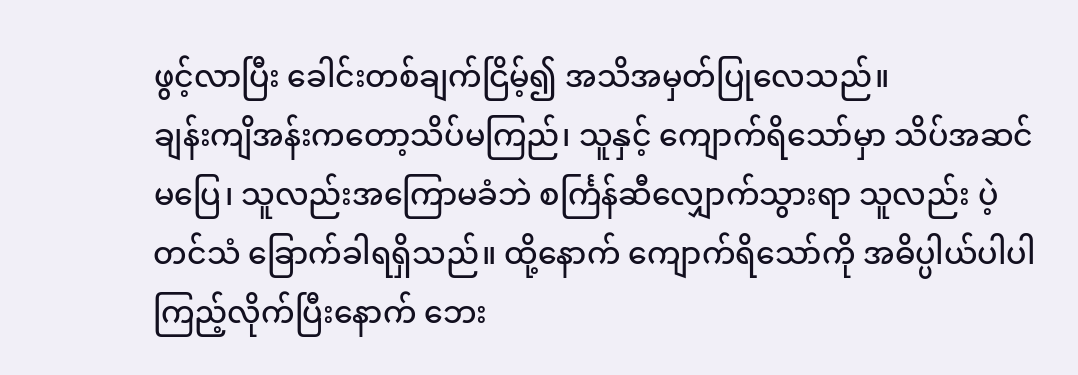ဖွင့်လာပြီး ခေါင်းတစ်ချက်ငြိမ့်၍ အသိအမှတ်ပြုလေသည်။
ချန်းကျိအန်းကတော့သိပ်မကြည်၊ သူနှင့် ကျောက်ရိသော်မှာ သိပ်အဆင်မပြေ၊ သူလည်းအကြောမခံဘဲ စင်္ကြန်ဆီလျှောက်သွားရာ သူလည်း ပဲ့တင်သံ ခြောက်ခါရရှိသည်။ ထို့နောက် ကျောက်ရိသော်ကို အဓိပ္ပါယ်ပါပါ ကြည့်လိုက်ပြီးနောက် ဘေး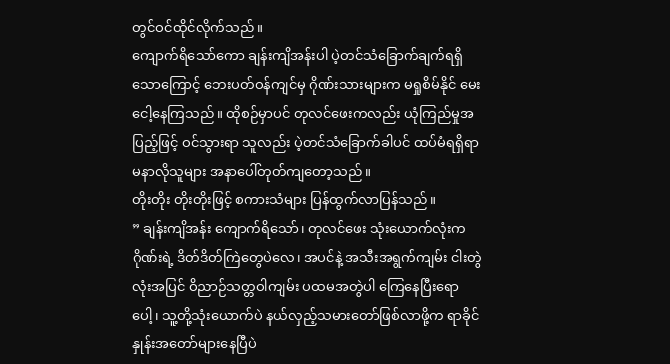တွင်ဝင်ထိုင်လိုက်သည်။
ကျောက်ရိသော်ကော ချန်းကျိအန်းပါ ပဲ့တင်သံခြောက်ချက်ရရှိသောကြောင့် ဘေးပတ်ဝန်ကျင်မှ ဂိုဏ်းသားများက မရှုစိမ်နိုင် မေးငေါ့နေကြသည်။ ထိုစဉ်မှာပင် တုလင်ဖေးကလည်း ယုံကြည်မှုအပြည့်ဖြင့် ဝင်သွားရာ သူလည်း ပဲ့တင်သံခြောက်ခါပင် ထပ်မံရရှိရာ မနာလိုသူများ အနာပေါ်တုတ်ကျတော့သည်။
တိုးတိုး တိုးတိုးဖြင့် စကားသံများ ပြန်ထွက်လာပြန်သည်။
” ချန်းကျိအန်း ကျောက်ရိသော်၊ တုလင်ဖေး သုံးယောက်လုံးက ဂိုဏ်းရဲ့ ဒိတ်ဒိတ်ကြဲတွေပဲလေ၊ အပင်နဲ့ အသီးအရွက်ကျမ်း ငါးတွဲလုံးအပြင် ဝိညာဉ်သတ္တဝါကျမ်း ပထမအတွဲပါ ကြေနေပြီးရောပေါ့၊ သူ့တို့သုံးယောက်ပဲ နယ်လှည့်သမားတော်ဖြစ်လာဖို့က ရာခိုင်နှုန်းအတော်များနေပြီပဲ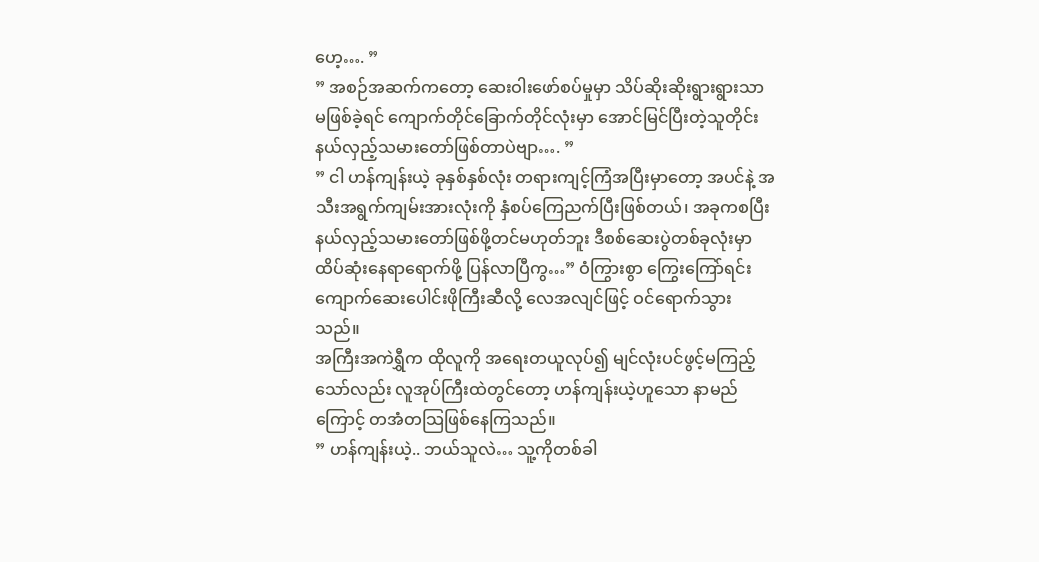ဟေ့…. ”
” အစဉ်အဆက်ကတော့ ဆေးဝါးဖော်စပ်မှုမှာ သိပ်ဆိုးဆိုးရွားရွားသာ မဖြစ်ခဲ့ရင် ကျောက်တိုင်ခြောက်တိုင်လုံးမှာ အောင်မြင်ပြီးတဲ့သူတိုင်း နယ်လှည့်သမားတော်ဖြစ်တာပဲဗျာ…. ”
” ငါ ဟန်ကျန်းယဲ့ ခုနှစ်နှစ်လုံး တရားကျင့်ကြံအပြီးမှာတော့ အပင်နဲ့ အသီးအရွက်ကျမ်းအားလုံးကို နှံစပ်ကြေညက်ပြီးဖြစ်တယ်၊ အခုကစပြီး နယ်လှည့်သမားတော်ဖြစ်ဖို့တင်မဟုတ်ဘူး ဒီစစ်ဆေးပွဲတစ်ခုလုံးမှာ ထိပ်ဆုံးနေရာရောက်ဖို့ ပြန်လာပြီကွ…” ဝံကြွားစွာ ကြွေးကြော်ရင်း ကျောက်ဆေးပေါင်းဖိုကြီးဆီလို့ လေအလျင်ဖြင့် ဝင်ရောက်သွားသည်။
အကြီးအကဲရွှီက ထိုလူကို အရေးတယူလုပ်၍ မျင်လုံးပင်ဖွင့်မကြည့်သော်လည်း လူအုပ်ကြီးထဲတွင်တော့ ဟန်ကျန်းယဲ့ဟူသော နာမည်ကြောင့် တအံတသြဖြစ်နေကြသည်။
” ဟန်ကျန်းယဲ့.. ဘယ်သူလဲ… သူ့ကိုတစ်ခါ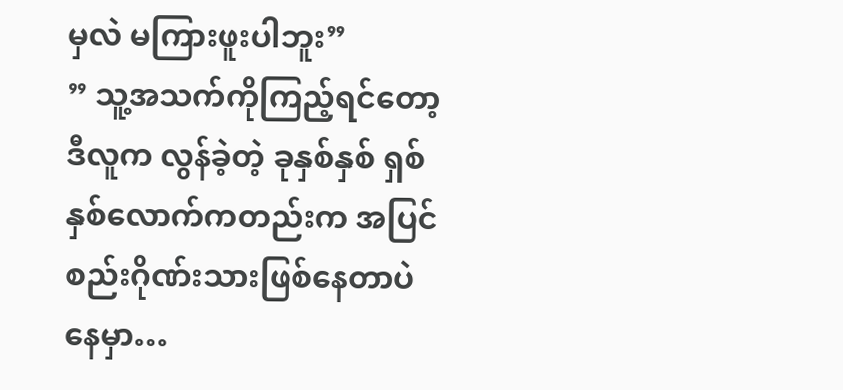မှလဲ မကြားဖူးပါဘူး”
” သူ့အသက်ကိုကြည့်ရင်တော့ ဒီလူက လွန်ခဲ့တဲ့ ခုနှစ်နှစ် ရှစ်နှစ်လောက်ကတည်းက အပြင်စည်းဂိုဏ်းသားဖြစ်နေတာပဲနေမှာ…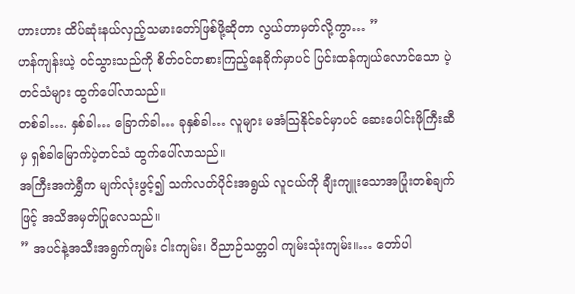ဟားဟား ထိပ်ဆုံးနယ်လှည့်သမားတော်ဖြစ်ဖို့ဆိုတာ လွယ်တာမှတ်လို့ကွာ… ”
ဟန်ကျန်းယဲ့ ဝင်သွားသည်ကို စိတ်ဝင်တစားကြည့်နေခိုက်မှာပင် ပြင်းထန်ကျယ်လောင်သော ပဲ့တင်သံများ ထွက်ပေါ်လာသည်။
တစ်ခါ…. နှစ်ခါ… ခြောက်ခါ… ခုနှစ်ခါ… လူများ မအံသြနိုင်ခင်မှာပင် ဆေးပေါင်းဖိုကြီးဆီမှ ရှစ်ခါမြောက်ပဲ့တင်သံ ထွက်ပေါ်လာသည်။
အကြီးအကဲရွှီက မျက်လုံးဖွင့်၍ သက်လတ်ပိုင်းအရွယ် လူငယ်ကို ချီးကျူးသောအပြုံးတစ်ချက်ဖြင့် အသိအမှတ်ပြုလေသည်။
” အပင်နဲ့အသီးအရွက်ကျမ်း ငါးကျမ်း၊ ဝိညာဉ်သတ္တဝါ ကျမ်းသုံးကျမ်း။… တော်ပါ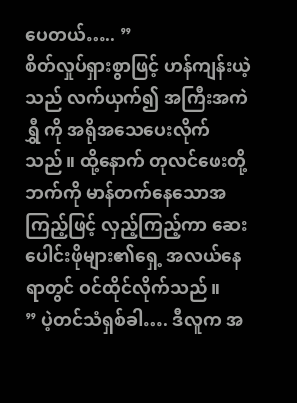ပေတယ်….. ”
စိတ်လှုပ်ရှားစွာဖြင့် ဟန်ကျန်းယဲ့သည် လက်ယှက်၍ အကြီးအကဲရွှီ ကို အရိုအသေပေးလိုက်သည်။ ထို့နောက် တုလင်ဖေးတို့ဘက်ကို မာန်တက်နေသောအကြည့်ဖြင့် လှည့်ကြည့်ကာ ဆေးပေါင်းဖိုများ၏ရှေ့ အလယ်နေရာတွင် ဝင်ထိုင်လိုက်သည်။
” ပဲ့တင်သံရှစ်ခါ…. ဒီလူက အ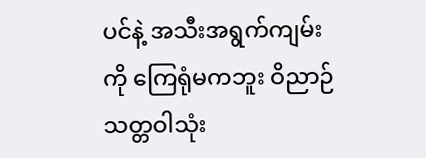ပင်နဲ့ အသီးအရွက်ကျမ်းကို ကြေရုံမကဘူး ဝိညာဉ်သတ္တဝါသုံး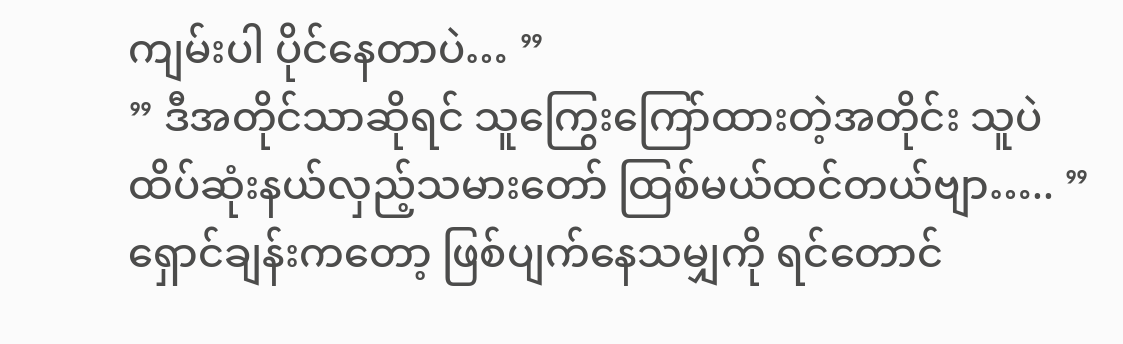ကျမ်းပါ ပိုင်နေတာပဲ… ”
” ဒီအတိုင်သာဆိုရင် သူကြွေးကြော်ထားတဲ့အတိုင်း သူပဲ ထိပ်ဆုံးနယ်လှည့်သမားတော် ထြစ်မယ်ထင်တယ်ဗျာ….. ”
ရှောင်ချန်းကတော့ ဖြစ်ပျက်နေသမျှကို ရင်တောင်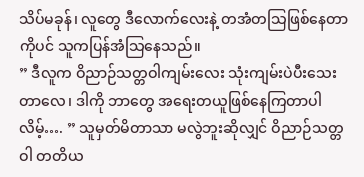သိပ်မခုန်၊ လူတွေ ဒီလောက်လေးနဲ့ တအံတသြဖြစ်နေတာကိုပင် သူကပြန်အံသြနေသည်။
” ဒီလူက ဝိညာဉ်သတ္တဝါကျမ်းလေး သုံးကျမ်းပဲပီးသေးတာလေ၊ ဒါကို ဘာတွေ အရေးတယူဖြစ်နေကြတာပါလိမ့်…. ” သူမှတ်မိတာသာ မလွဲဘူးဆိုလျှင် ဝိညာဉ်သတ္တဝါ တတိယ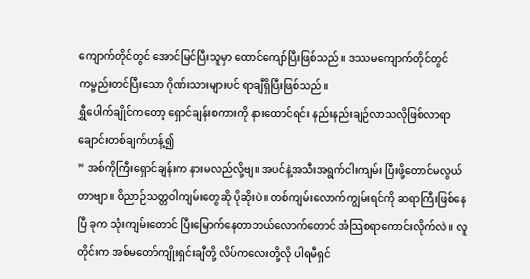ကျောက်တိုင်တွင် အောင်မြင်ပြီးသူမှာ ထောင်ကျော်ပြီးဖြစ်သည်။ ဒဿမကျောက်တိုင်တွင် ကမ္ဗည်းတင်ပြီးသော ဂိုဏ်းသားများပင် ရာချီရှိပြီးဖြစ်သည်။
ရွှီပေါက်ချိုင်ကတော့ ရှောင်ချန်းစကားကို နားထောင်ရင်း နည်းနည်းချဉ်လာသလိုဖြစ်လာရာ ချောင်းတစ်ချက်ဟန့်၍
” အစ်ကိုကြီးရှောင်ချန်းက နားမလည်လို့ဗျ။ အပင်နဲ့အသီးအရွက်ငါးကျမ်း ပြီးဖို့တောင်မလွယ်တာဗျာ။ ဝိညာဉ်သတ္တဝါကျမ်းတွေဆို ပိုဆိုးပဲ။ တစ်ကျမ်းလောက်ကျွမ်းရင်ကို ဆရာကြီးဖြစ်နေပြီ ခုက သုံးကျမ်းတောင် ပြီးမြောက်နေတာဘယ်လောက်တောင် အံသြစရာကောင်းလိုက်လဲ။ လူတိုင်းက အစ်မတော်ကျိုးရှင်းချီတို့ လိပ်ကလေးတို့လို ပါရမီရှင်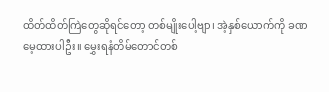ထိတ်ထိတ်ကြဲတွေဆိုရင်တော့ တစ်မျိုးပေါ့ဗျာ၊ အဲ့နှစ်ယောက်ကို ခဏမေ့ထားပါဦး။ မွှေးရနံတိမ်တောင်တစ်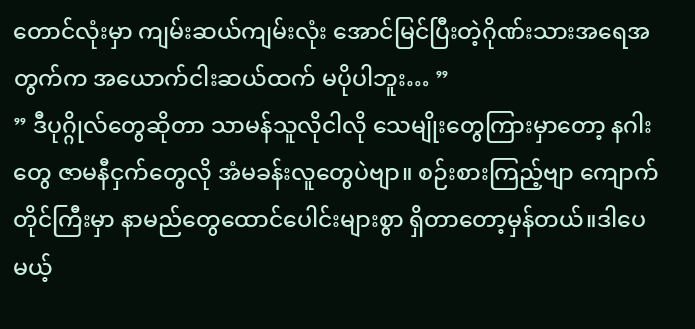တောင်လုံးမှာ ကျမ်းဆယ်ကျမ်းလုံး အောင်မြင်ပြီးတဲ့ဂိုဏ်းသားအရေအတွက်က အယောက်ငါးဆယ်ထက် မပိုပါဘူး… ”
” ဒီပုဂ္ဂိုလ်တွေဆိုတာ သာမန်သူလိုငါလို သေမျိုးတွေကြားမှာတော့ နဂါးတွေ ဇာမနီငှက်တွေလို အံမခန်းလူတွေပဲဗျာ။ စဉ်းစားကြည့်ဗျာ ကျောက်တိုင်ကြီးမှာ နာမည်တွေထောင်ပေါင်းများစွာ ရှိတာတော့မှန်တယ်။ဒါပေမယ့်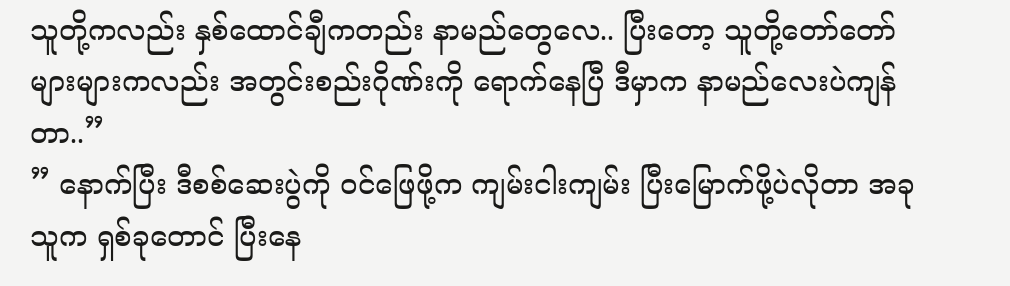သူတို့ကလည်း နှစ်ထောင်ချီကတည်း နာမည်တွေလေ.. ပြီးတော့ သူတို့တော်တော်များများကလည်း အတွင်းစည်းဂိုဏ်းကို ရောက်နေပြီ ဒီမှာက နာမည်လေးပဲကျန်တာ..”
” နောက်ပြီး ဒီစစ်ဆေးပွဲကို ဝင်ဖြေဖို့က ကျမ်းငါးကျမ်း ပြီးမြောက်ဖို့ပဲလိုတာ အခုသူက ရှစ်ခုတောင် ပြီးနေ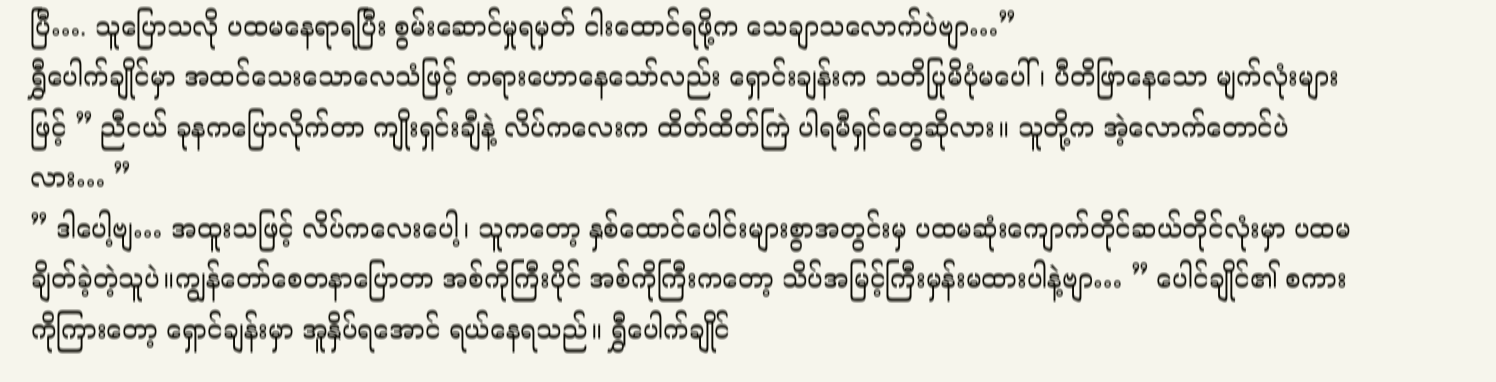ပြီ…. သူပြောသလို ပထမနေရာရပြီး စွမ်းဆောင်မှုရမှတ် ငါးထောင်ရဖို့က သေချာသလောက်ပဲဗျာ…”
ရွှီပေါက်ချိုင်မှာ အထင်သေးသောလေသံဖြင့် တရားဟောနေသော်လည်း ရှောင်းချန်းက သတိပြုမိပုံမပေါ်၊ ပီတိဖြာနေသော မျက်လုံးများဖြင့် ” ညီငယ် ခုနကပြောလိုက်တာ ကျိုးရှင်းချီနဲ့ လိပ်ကလေးက ထိတ်ထိတ်ကြဲ ပါရမီရှင်တွေဆိုလား။ သူတို့က အဲ့လောက်တောင်ပဲလား… ”
” ဒါပေါ့ဗျ… အထူးသဖြင့် လိပ်ကလေးပေါ့၊ သူကတော့ နှစ်ထောင်ပေါင်းများစွာအတွင်းမှ ပထမဆုံးကျောက်တိုင်ဆယ်တိုင်လုံးမှာ ပထမချိတ်ခဲ့တဲ့သူပဲ။ကျွန်တော်စေတနာပြောတာ အစ်ကိုကြီးပိုင် အစ်ကိုကြီးကတော့ သိပ်အမြင့်ကြီးမှန်းမထားပါနဲ့ဗျာ… ” ပေါင်ချိုင်၏ စကားကိုကြားတော့ ရှောင်ချန်းမှာ အူနှိပ်ရအောင် ရယ်နေရသည်။ ရွှီပေါက်ချိုင်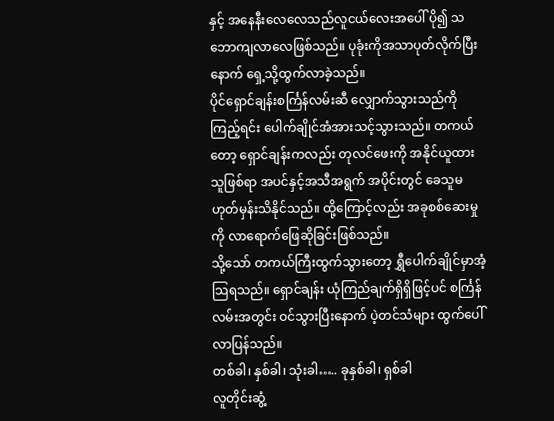နှင့် အနေနီးလေလေသည်လူငယ်လေးအပေါ် ပို၍ သဘောကျလာလေဖြစ်သည်။ ပုခုံးကိုအသာပုတ်လိုက်ပြီးနောက် ရှေ့သို့ထွက်လာခဲ့သည်။
ပိုင်ရှောင်ချန်းစင်္ကြန်လမ်းဆီ လျှောက်သွားသည်ကိုကြည့်ရင်း ပေါက်ချိုင်အံအားသင့်သွားသည်။ တကယ်တော့ ရှောင်ချန်းကလည်း တုလင်ဖေးကို အနိုင်ယူထားသူဖြစ်ရာ အပင်နှင့်အသီအရွက် အပိုင်းတွင် ခေသူမဟုတ်မှန်းသိနိုင်သည်။ ထို့ကြောင့်လည်း အခုစစ်ဆေးမှုကို လာရောက်ဖြေဆိုခြင်းဖြစ်သည်။
သို့သော် တကယ်ကြီးထွက်သွားတော့ ရွှီပေါက်ချိုင်မှာအံ့သြရသည်။ ရှောင်ချန်း ယုံကြည်ချက်ရှိရှိဖြင့်ပင် စင်္ကြန်လမ်းအတွင်း ဝင်သွားပြီးနောက် ပဲ့တင်သံများ ထွက်ပေါ်လာပြန်သည်။
တစ်ခါ၊ နှစ်ခါ၊ သုံးခါ….. ခုနှစ်ခါ၊ ရှစ်ခါ
လူတိုင်းဆွံ့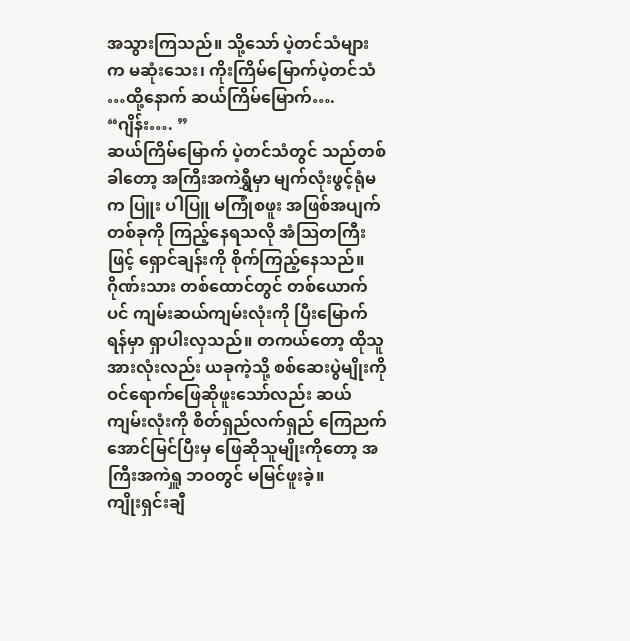အသွားကြသည်။ သို့သော် ပဲ့တင်သံများက မဆုံးသေး၊ ကိုးကြိမ်မြောက်ပဲ့တင်သံ …ထို့နောက် ဆယ်ကြိမ်မြောက်….
“ဂျိန်း…. ”
ဆယ်ကြိမ်မြောက် ပဲ့တင်သံတွင် သည်တစ်ခါတော့ အကြီးအကဲရွှီမှာ မျက်လုံးဖွင့်ရုံမက ပြူး ပါပြူ မကြုံစဖူး အဖြစ်အပျက်တစ်ခုကို ကြည့်နေရသလို အံသြတကြီးဖြင့် ရှောင်ချန်းကို စိုက်ကြည့်နေသည်။
ဂိုဏ်းသား တစ်ထောင်တွင် တစ်ယောက်ပင် ကျမ်းဆယ်ကျမ်းလုံးကို ပြီးမြောက်ရန်မှာ ရှာပါးလှသည်။ တကယ်တော့ ထိုသူအားလုံးလည်း ယခုကဲ့သို့ စစ်ဆေးပွဲမျိုးကို ဝင်ရောက်ဖြေဆိုဖူးသော်လည်း ဆယ်ကျမ်းလုံးကို စိတ်ရှည်လက်ရှည် ကြေညက်အောင်မြင်ပြီးမှ ဖြေဆိုသူမျိုးကိုတော့ အကြီးအကဲရှူ ဘဝတွင် မမြင်ဖူးခဲ့။
ကျိုးရှင်းချီ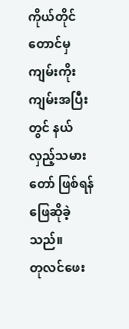ကိုယ်တိုင်တောင်မှ ကျမ်းကိုးကျမ်းအပြီးတွင် နယ်လှည့်သမားတော် ဖြစ်ရန်ဖြေဆိုခဲ့သည်။
တုလင်ဖေး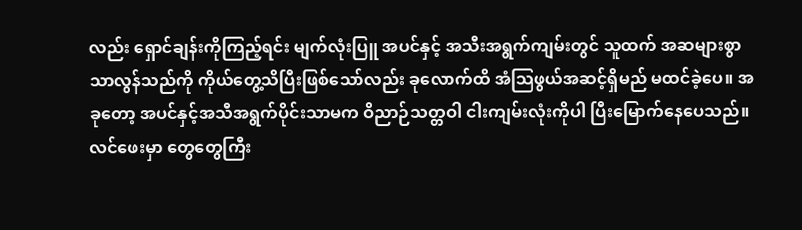လည်း ရှောင်ချန်းကိုကြည့်ရင်း မျက်လုံးပြူ အပင်နှင့် အသီးအရွက်ကျမ်းတွင် သူထက် အဆများစွာသာလွန်သည်ကို ကိုယ်တွေ့သိပြီးဖြစ်သော်လည်း ခုလောက်ထိ အံသြဖွယ်အဆင့်ရှိမည် မထင်ခဲ့ပေ။ အခုတော့ အပင်နှင့်အသီအရွက်ပိုင်းသာမက ဝိညာဉ်သတ္တဝါ ငါးကျမ်းလုံးကိုပါ ပြီးမြောက်နေပေသည်။
လင်ဖေးမှာ တွေတွေကြီး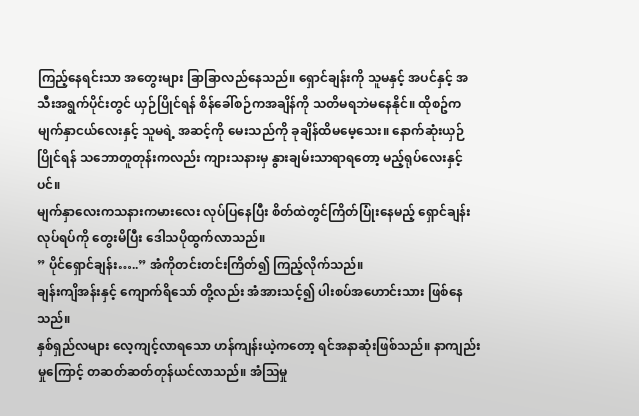ကြည့်နေရင်းသာ အတွေးများ ခြာခြာလည်နေသည်။ ရှောင်ချန်းကို သူမနှင့် အပင်နှင့် အသီးအရွက်ပိုင်းတွင် ယှဉ်ပြိုင်ရန် စိန်ခေါ်စဉ်ကအချိန်ကို သတိမရဘဲမနေနိုင်။ ထိုစဥ်က မျက်နှာငယ်လေးနှင့် သူမရဲ့ အဆင့်ကို မေးသည်ကို ခုချိန်ထိမမေ့သေး။ နောက်ဆုံးယှဉ်ပြိုင်ရန် သဘောတူတုန်းကလည်း ကျားသနားမှ နွားချမ်းသာရာရတော့ မည့်ရုပ်လေးနှင့်ပင်။
မျက်နှာလေးကသနားကမားလေး လုပ်ပြနေပြီး စိတ်ထဲတွင်ကြိတ်ပြုံးနေမည့် ရှောင်ချန်းလုပ်ရပ်ကို တွေးမိပြီး ဒေါသပိုထွက်လာသည်။
” ပိုင်ရှောင်ချန်း…..” အံကိုတင်းတင်းကြိတ်၍ ကြည့်လိုက်သည်။
ချန်းကျိအန်းနှင့် ကျောက်ရိသော် တို့လည်း အံအားသင့်၍ ပါးစပ်အဟောင်းသား ဖြစ်နေသည်။
နှစ်ရှည်လများ လေ့ကျင့်လာရသော ဟန်ကျန်းယဲ့ကတော့ ရင်အနာဆုံးဖြစ်သည်။ နာကျည်းမှုကြောင့် တဆတ်ဆတ်တုန်ယင်လာသည်။ အံသြမှု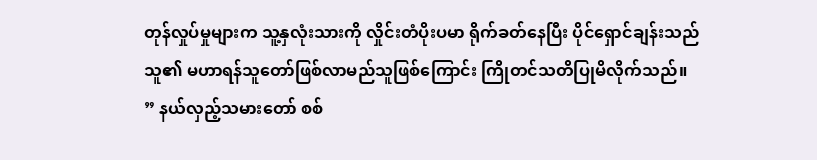တုန်လှုပ်မှုများက သူ့နှလုံးသားကို လှိုင်းတံပိုးပမာ ရိုက်ခတ်နေပြီး ပိုင်ရှောင်ချန်းသည် သူ၏ မဟာရန်သူတော်ဖြစ်လာမည်သူဖြစ်ကြောင်း ကြိုတင်သတိပြုမိလိုက်သည်။
” နယ်လှည့်သမားတော် စစ်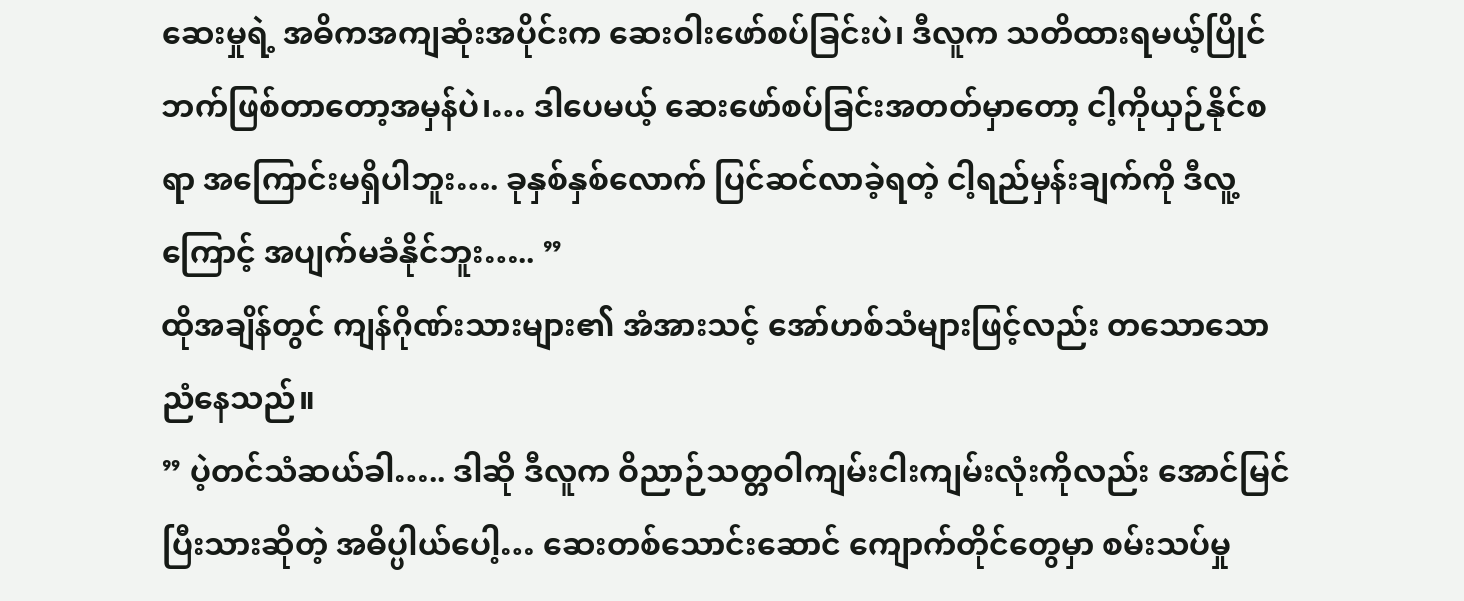ဆေးမှုရဲ့ အဓိကအကျဆုံးအပိုင်းက ဆေးဝါးဖော်စပ်ခြင်းပဲ၊ ဒီလူက သတိထားရမယ့်ပြိုင်ဘက်ဖြစ်တာတော့အမှန်ပဲ၊… ဒါပေမယ့် ဆေးဖော်စပ်ခြင်းအတတ်မှာတော့ ငါ့ကိုယှဉ်နိုင်စရာ အကြောင်းမရှိပါဘူး…. ခုနှစ်နှစ်လောက် ပြင်ဆင်လာခဲ့ရတဲ့ ငါ့ရည်မှန်းချက်ကို ဒီလူ့ကြောင့် အပျက်မခံနိုင်ဘူး….. ”
ထိုအချိန်တွင် ကျန်ဂိုဏ်းသားများ၏ အံအားသင့် အော်ဟစ်သံများဖြင့်လည်း တသောသောညံနေသည်။
” ပဲ့တင်သံဆယ်ခါ….. ဒါဆို ဒီလူက ဝိညာဉ်သတ္တဝါကျမ်းငါးကျမ်းလုံးကိုလည်း အောင်မြင်ပြီးသားဆိုတဲ့ အဓိပ္ပါယ်ပေါ့… ဆေးတစ်သောင်းဆောင် ကျောက်တိုင်တွေမှာ စမ်းသပ်မှု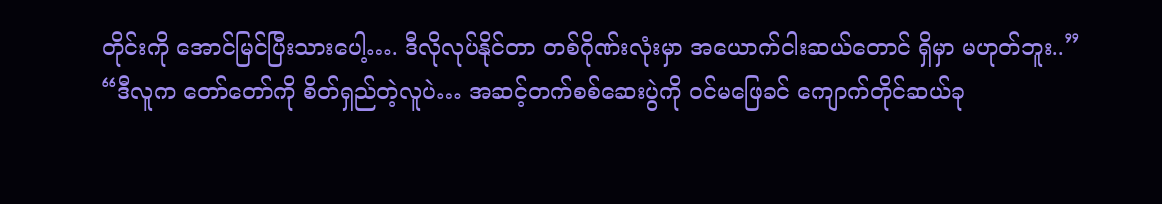တိုင်းကို အောင်မြင်ပြီးသားပေါ့…. ဒီလိုလုပ်နိုင်တာ တစ်ဂိုဏ်းလုံးမှာ အယောက်ငါးဆယ်တောင် ရှိမှာ မဟုတ်ဘူး..”
“ဒီလူက တော်တော်ကို စိတ်ရှည်တဲ့လူပဲ… အဆင့်တက်စစ်ဆေးပွဲကို ဝင်မဖြေခင် ကျောက်တိုင်ဆယ်ခု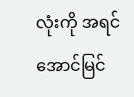လုံးကို အရင်အောင်မြင်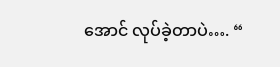အောင် လုပ်ခဲ့တာပဲ…. “